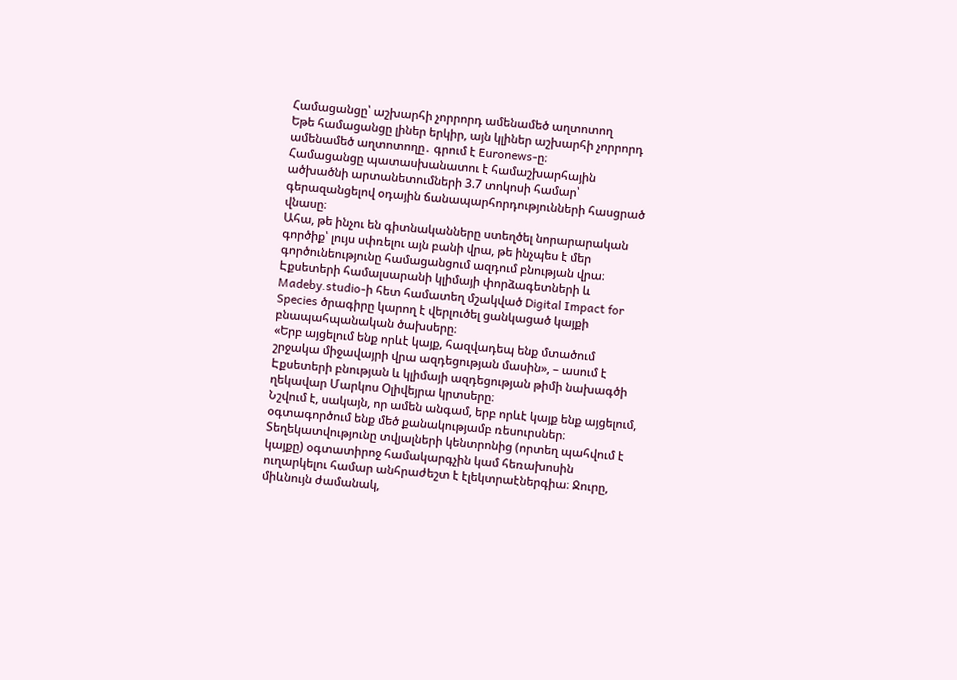Համացանցը՝ աշխարհի չորրորդ ամենամեծ աղտոտող
Եթե համացանցը լիներ երկիր, այն կլիներ աշխարհի չորրորդ ամենամեծ աղտոտողը․ գրում է Euronews-ը։
Համացանցը պատասխանատու է համաշխարհային ածխածնի արտանետումների 3.7 տոկոսի համար՝ գերազանցելով օդային ճանապարհորդությունների հասցրած վնասը։
Ահա, թե ինչու են գիտնականները ստեղծել նորարարական գործիք՝ լույս սփռելու այն բանի վրա, թե ինչպես է մեր գործունեությունը համացանցում ազդում բնության վրա։
Էքսետերի համալսարանի կլիմայի փորձագետների և Madeby.studio-ի հետ համատեղ մշակված Digital Impact for Species ծրագիրը կարող է վերլուծել ցանկացած կայքի բնապահպանական ծախսերը։
«Երբ այցելում ենք որևէ կայք, հազվադեպ ենք մտածում շրջակա միջավայրի վրա ազդեցության մասին», – ասում է Էքսետերի բնության և կլիմայի ազդեցության թիմի նախագծի ղեկավար Մարկոս Օլիվեյրա կրտսերը։
Նշվում է, սակայն, որ ամեն անգամ, երբ որևէ կայք ենք այցելում, օգտագործում ենք մեծ քանակությամբ ռեսուրսներ։ Տեղեկատվությունը տվյալների կենտրոնից (որտեղ պահվում է կայքը) օգտատիրոջ համակարգչին կամ հեռախոսին ուղարկելու համար անհրաժեշտ է էլեկտրաէներգիա։ Ջուրը, միևնույն ժամանակ,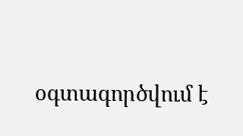օգտագործվում է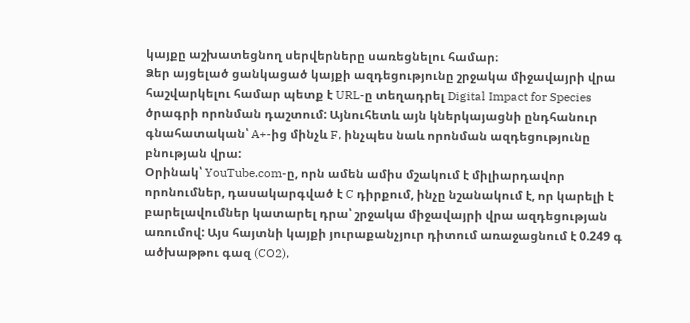կայքը աշխատեցնող սերվերները սառեցնելու համար։
Ձեր այցելած ցանկացած կայքի ազդեցությունը շրջակա միջավայրի վրա հաշվարկելու համար պետք է URL-ը տեղադրել Digital Impact for Species ծրագրի որոնման դաշտում: Այնուհետև այն կներկայացնի ընդհանուր գնահատական՝ A+-ից մինչև F, ինչպես նաև որոնման ազդեցությունը բնության վրա:
Օրինակ՝ YouTube.com-ը, որն ամեն ամիս մշակում է միլիարդավոր որոնումներ, դասակարգված է C դիրքում, ինչը նշանակում է, որ կարելի է բարելավումներ կատարել դրա՝ շրջակա միջավայրի վրա ազդեցության առումով: Այս հայտնի կայքի յուրաքանչյուր դիտում առաջացնում է 0.249 գ ածխաթթու գազ (CO2),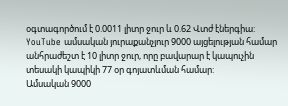օգտագործում է 0.0011 լիտր ջուր և 0.62 Վտժ էներգիա:
YouTube ամսական յուրաքանչյուր 9000 այցելության համար անհրաժեշտ է 10 լիտր ջուր, որը բավարար է կապուչին տեսակի կապիկի 77 օր գոյատևման համար:
Ամսական 9000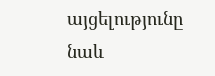այցելությունը նաև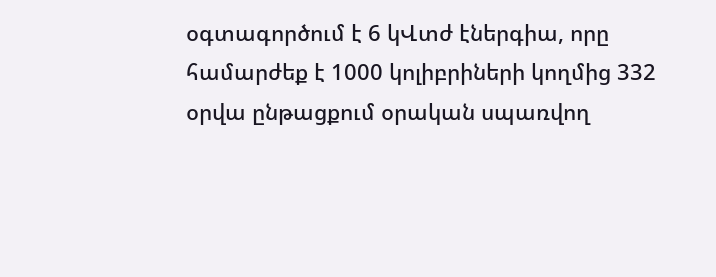օգտագործում է 6 կՎտժ էներգիա, որը համարժեք է 1000 կոլիբրիների կողմից 332 օրվա ընթացքում օրական սպառվող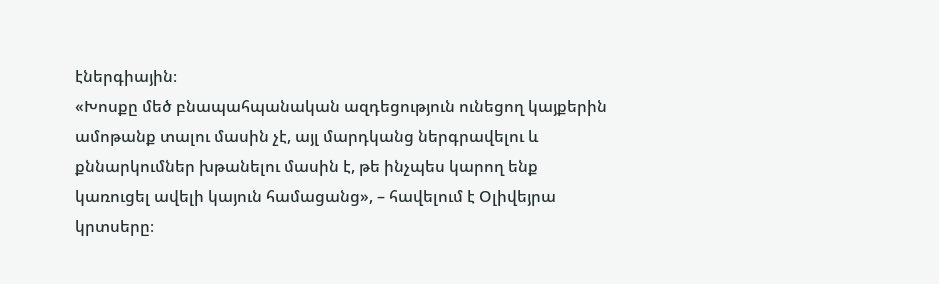էներգիային։
«Խոսքը մեծ բնապահպանական ազդեցություն ունեցող կայքերին ամոթանք տալու մասին չէ, այլ մարդկանց ներգրավելու և քննարկումներ խթանելու մասին է, թե ինչպես կարող ենք կառուցել ավելի կայուն համացանց», – հավելում է Օլիվեյրա կրտսերը։